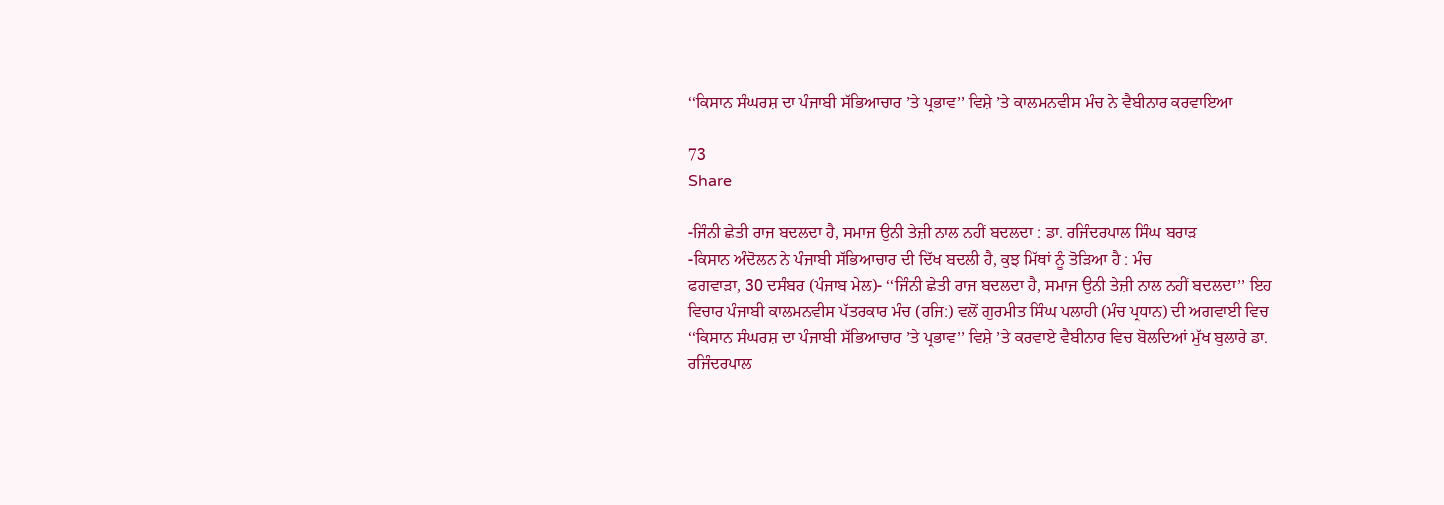‘‘ਕਿਸਾਨ ਸੰਘਰਸ਼ ਦਾ ਪੰਜਾਬੀ ਸੱਭਿਆਚਾਰ ’ਤੇ ਪ੍ਰਭਾਵ’’ ਵਿਸ਼ੇ ’ਤੇ ਕਾਲਮਨਵੀਸ ਮੰਚ ਨੇ ਵੈਬੀਨਾਰ ਕਰਵਾਇਆ

73
Share

-ਜਿੰਨੀ ਛੇਤੀ ਰਾਜ ਬਦਲਦਾ ਹੈ, ਸਮਾਜ ਉਨੀ ਤੇਜ਼ੀ ਨਾਲ ਨਹੀਂ ਬਦਲਦਾ : ਡਾ. ਰਜਿੰਦਰਪਾਲ ਸਿੰਘ ਬਰਾੜ
-ਕਿਸਾਨ ਅੰਦੋਲਨ ਨੇ ਪੰਜਾਬੀ ਸੱਭਿਆਚਾਰ ਦੀ ਦਿੱਖ ਬਦਲੀ ਹੈ, ਕੁਝ ਮਿੱਥਾਂ ਨੂੰ ਤੋੜਿਆ ਹੈ : ਮੰਚ
ਫਗਵਾੜਾ, 30 ਦਸੰਬਰ (ਪੰਜਾਬ ਮੇਲ)- ‘‘ਜਿੰਨੀ ਛੇਤੀ ਰਾਜ ਬਦਲਦਾ ਹੈ, ਸਮਾਜ ਉਨੀ ਤੇਜ਼ੀ ਨਾਲ ਨਹੀਂ ਬਦਲਦਾ’’ ਇਹ ਵਿਚਾਰ ਪੰਜਾਬੀ ਕਾਲਮਨਵੀਸ ਪੱਤਰਕਾਰ ਮੰਚ (ਰਜਿ:) ਵਲੋਂ ਗੁਰਮੀਤ ਸਿੰਘ ਪਲਾਹੀ (ਮੰਚ ਪ੍ਰਧਾਨ) ਦੀ ਅਗਵਾਈ ਵਿਚ ‘‘ਕਿਸਾਨ ਸੰਘਰਸ਼ ਦਾ ਪੰਜਾਬੀ ਸੱਭਿਆਚਾਰ ’ਤੇ ਪ੍ਰਭਾਵ’’ ਵਿਸ਼ੇ ’ਤੇ ਕਰਵਾਏ ਵੈਬੀਨਾਰ ਵਿਚ ਬੋਲਦਿਆਂ ਮੁੱਖ ਬੁਲਾਰੇ ਡਾ. ਰਜਿੰਦਰਪਾਲ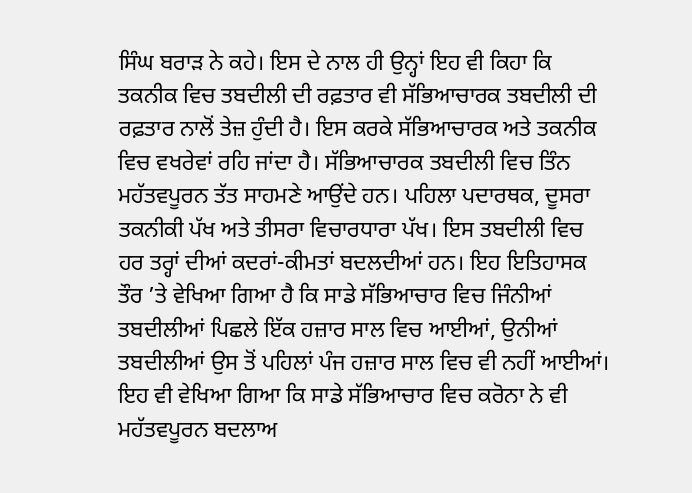ਸਿੰਘ ਬਰਾੜ ਨੇ ਕਹੇ। ਇਸ ਦੇ ਨਾਲ ਹੀ ਉਨ੍ਹਾਂ ਇਹ ਵੀ ਕਿਹਾ ਕਿ ਤਕਨੀਕ ਵਿਚ ਤਬਦੀਲੀ ਦੀ ਰਫ਼ਤਾਰ ਵੀ ਸੱਭਿਆਚਾਰਕ ਤਬਦੀਲੀ ਦੀ ਰਫ਼ਤਾਰ ਨਾਲੋਂ ਤੇਜ਼ ਹੁੰਦੀ ਹੈ। ਇਸ ਕਰਕੇ ਸੱਭਿਆਚਾਰਕ ਅਤੇ ਤਕਨੀਕ ਵਿਚ ਵਖਰੇਵਾਂ ਰਹਿ ਜਾਂਦਾ ਹੈ। ਸੱਭਿਆਚਾਰਕ ਤਬਦੀਲੀ ਵਿਚ ਤਿੰਨ ਮਹੱਤਵਪੂਰਨ ਤੱਤ ਸਾਹਮਣੇ ਆਉਂਦੇ ਹਨ। ਪਹਿਲਾ ਪਦਾਰਥਕ, ਦੂਸਰਾ ਤਕਨੀਕੀ ਪੱਖ ਅਤੇ ਤੀਸਰਾ ਵਿਚਾਰਧਾਰਾ ਪੱਖ। ਇਸ ਤਬਦੀਲੀ ਵਿਚ ਹਰ ਤਰ੍ਹਾਂ ਦੀਆਂ ਕਦਰਾਂ-ਕੀਮਤਾਂ ਬਦਲਦੀਆਂ ਹਨ। ਇਹ ਇਤਿਹਾਸਕ ਤੌਰ ’ਤੇ ਵੇਖਿਆ ਗਿਆ ਹੈ ਕਿ ਸਾਡੇ ਸੱਭਿਆਚਾਰ ਵਿਚ ਜਿੰਨੀਆਂ ਤਬਦੀਲੀਆਂ ਪਿਛਲੇ ਇੱਕ ਹਜ਼ਾਰ ਸਾਲ ਵਿਚ ਆਈਆਂ, ਉਨੀਆਂ ਤਬਦੀਲੀਆਂ ਉਸ ਤੋਂ ਪਹਿਲਾਂ ਪੰਜ ਹਜ਼ਾਰ ਸਾਲ ਵਿਚ ਵੀ ਨਹੀਂ ਆਈਆਂ। ਇਹ ਵੀ ਵੇਖਿਆ ਗਿਆ ਕਿ ਸਾਡੇ ਸੱਭਿਆਚਾਰ ਵਿਚ ਕਰੋਨਾ ਨੇ ਵੀ ਮਹੱਤਵਪੂਰਨ ਬਦਲਾਅ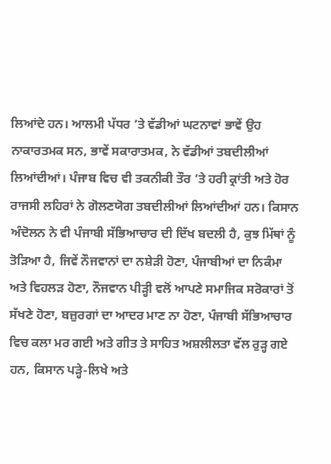ਲਿਆਂਦੇ ਹਨ। ਆਲਮੀ ਪੱਧਰ ’ਤੇ ਵੱਡੀਆਂ ਘਟਨਾਵਾਂ ਭਾਵੇਂ ਉਹ ਨਾਕਾਰਤਮਕ ਸਨ, ਭਾਵੇਂ ਸਕਾਰਾਤਮਕ, ਨੇ ਵੱਡੀਆਂ ਤਬਦੀਲੀਆਂ ਲਿਆਂਦੀਆਂ। ਪੰਜਾਬ ਵਿਚ ਵੀ ਤਕਨੀਕੀ ਤੌਰ ’ਤੇ ਹਰੀ ਕ੍ਰਾਂਤੀ ਅਤੇ ਹੋਰ ਰਾਜਸੀ ਲਹਿਰਾਂ ਨੇ ਗੋਲਣਯੋਗ ਤਬਦੀਲੀਆਂ ਲਿਆਂਦੀਆਂ ਹਨ। ਕਿਸਾਨ ਅੰਦੋਲਨ ਨੇ ਵੀ ਪੰਜਾਬੀ ਸੱਭਿਆਚਾਰ ਦੀ ਦਿੱਖ ਬਦਲੀ ਹੈ, ਕੁਝ ਮਿੱਥਾਂ ਨੂੰ ਤੋੜਿਆ ਹੈ, ਜਿਵੇਂ ਨੌਜਵਾਨਾਂ ਦਾ ਨਸ਼ੇੜੀ ਹੋਣਾ, ਪੰਜਾਬੀਆਂ ਦਾ ਨਿਕੰਮਾ ਅਤੇ ਵਿਹਲੜ ਹੋਣਾ, ਨੌਜਵਾਨ ਪੀੜ੍ਹੀ ਵਲੋਂ ਆਪਣੇ ਸਮਾਜਿਕ ਸਰੋਕਾਰਾਂ ਤੋਂ ਸੱਖਣੇ ਹੋਣਾ, ਬਜ਼ੁਰਗਾਂ ਦਾ ਆਦਰ ਮਾਣ ਨਾ ਹੋਣਾ, ਪੰਜਾਬੀ ਸੱਭਿਆਚਾਰ ਵਿਚ ਕਲਾ ਮਰ ਗਈ ਅਤੇ ਗੀਤ ਤੇ ਸਾਹਿਤ ਅਸ਼ਲੀਲਤਾ ਵੱਲ ਰੁੜ੍ਹ ਗਏ ਹਨ, ਕਿਸਾਨ ਪੜ੍ਹੇ-ਲਿਖੇ ਅਤੇ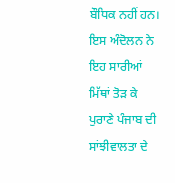ਬੌਧਿਕ ਨਹੀਂ ਹਨ। ਇਸ ਅੰਦੋਲਨ ਨੇ ਇਹ ਸਾਰੀਆਂ ਮਿੱਥਾਂ ਤੋੜ ਕੇ ਪੁਰਾਣੇ ਪੰਜਾਬ ਦੀ ਸਾਂਝੀਵਾਲਤਾ ਦੇ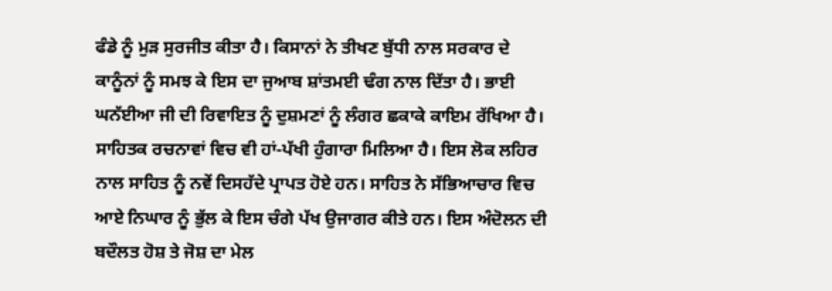ਫੰਡੇ ਨੂੰ ਮੁੜ ਸੁਰਜੀਤ ਕੀਤਾ ਹੈ। ਕਿਸਾਨਾਂ ਨੇ ਤੀਖਣ ਬੁੱਧੀ ਨਾਲ ਸਰਕਾਰ ਦੇ ਕਾਨੂੰਨਾਂ ਨੂੰ ਸਮਝ ਕੇ ਇਸ ਦਾ ਜੁਆਬ ਸ਼ਾਂਤਮਈ ਢੰਗ ਨਾਲ ਦਿੱਤਾ ਹੈ। ਭਾਈ ਘਨੱਈਆ ਜੀ ਦੀ ਰਿਵਾਇਤ ਨੂੰ ਦੁਸ਼ਮਣਾਂ ਨੂੰ ਲੰਗਰ ਛਕਾਕੇ ਕਾਇਮ ਰੱਖਿਆ ਹੈ। ਸਾਹਿਤਕ ਰਚਨਾਵਾਂ ਵਿਚ ਵੀ ਹਾਂ-ਪੱਖੀ ਹੁੰਗਾਰਾ ਮਿਲਿਆ ਹੈ। ਇਸ ਲੋਕ ਲਹਿਰ ਨਾਲ ਸਾਹਿਤ ਨੂੰ ਨਵੇਂ ਦਿਸਹੱਦੇ ਪ੍ਰਾਪਤ ਹੋਏ ਹਨ। ਸਾਹਿਤ ਨੇ ਸੱਭਿਆਚਾਰ ਵਿਚ ਆਏ ਨਿਘਾਰ ਨੂੰ ਭੁੱਲ ਕੇ ਇਸ ਚੰਗੇ ਪੱਖ ਉਜਾਗਰ ਕੀਤੇ ਹਨ। ਇਸ ਅੰਦੋਲਨ ਦੀ ਬਦੌਲਤ ਹੋਸ਼ ਤੇ ਜੋਸ਼ ਦਾ ਮੇਲ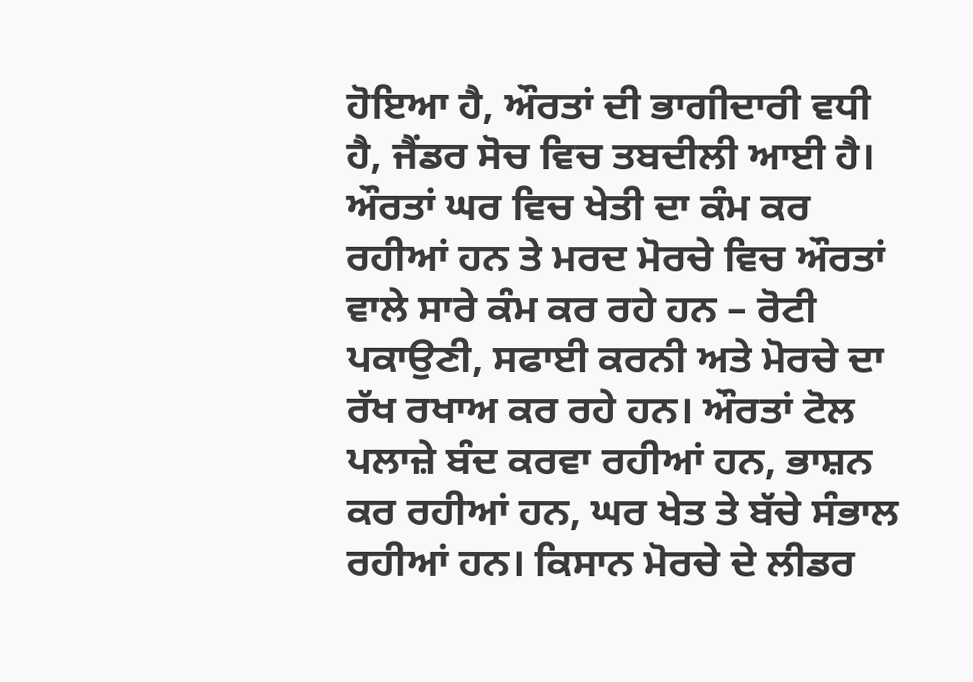ਹੋਇਆ ਹੈ, ਔਰਤਾਂ ਦੀ ਭਾਗੀਦਾਰੀ ਵਧੀ ਹੈ, ਜੈਂਡਰ ਸੋਚ ਵਿਚ ਤਬਦੀਲੀ ਆਈ ਹੈ। ਔਰਤਾਂ ਘਰ ਵਿਚ ਖੇਤੀ ਦਾ ਕੰਮ ਕਰ ਰਹੀਆਂ ਹਨ ਤੇ ਮਰਦ ਮੋਰਚੇ ਵਿਚ ਔਰਤਾਂ ਵਾਲੇ ਸਾਰੇ ਕੰਮ ਕਰ ਰਹੇ ਹਨ – ਰੋਟੀ ਪਕਾਉਣੀ, ਸਫਾਈ ਕਰਨੀ ਅਤੇ ਮੋਰਚੇ ਦਾ ਰੱਖ ਰਖਾਅ ਕਰ ਰਹੇ ਹਨ। ਔਰਤਾਂ ਟੋਲ ਪਲਾਜ਼ੇ ਬੰਦ ਕਰਵਾ ਰਹੀਆਂ ਹਨ, ਭਾਸ਼ਨ ਕਰ ਰਹੀਆਂ ਹਨ, ਘਰ ਖੇਤ ਤੇ ਬੱਚੇ ਸੰਭਾਲ ਰਹੀਆਂ ਹਨ। ਕਿਸਾਨ ਮੋਰਚੇ ਦੇ ਲੀਡਰ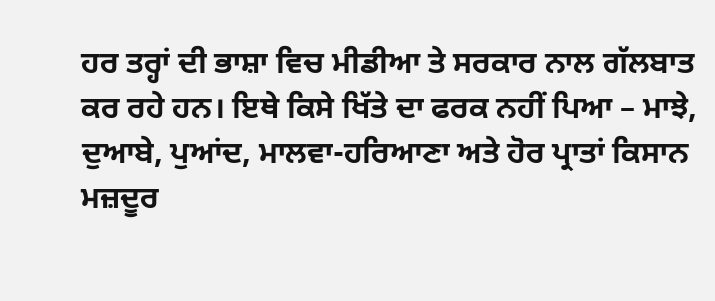ਹਰ ਤਰ੍ਹਾਂ ਦੀ ਭਾਸ਼ਾ ਵਿਚ ਮੀਡੀਆ ਤੇ ਸਰਕਾਰ ਨਾਲ ਗੱਲਬਾਤ ਕਰ ਰਹੇ ਹਨ। ਇਥੇ ਕਿਸੇ ਖਿੱਤੇ ਦਾ ਫਰਕ ਨਹੀਂ ਪਿਆ – ਮਾਝੇ, ਦੁਆਬੇ, ਪੁਆਂਦ, ਮਾਲਵਾ-ਹਰਿਆਣਾ ਅਤੇ ਹੋਰ ਪ੍ਰਾਤਾਂ ਕਿਸਾਨ ਮਜ਼ਦੂਰ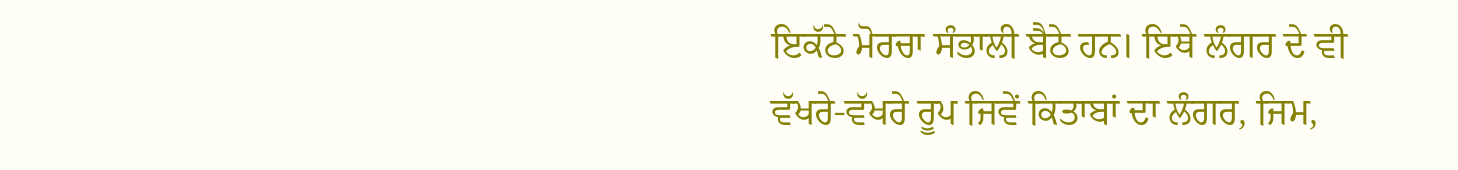ਇਕੱਠੇ ਮੋਰਚਾ ਸੰਭਾਲੀ ਬੈਠੇ ਹਨ। ਇਥੇ ਲੰਗਰ ਦੇ ਵੀ ਵੱਖਰੇ-ਵੱਖਰੇ ਰੂਪ ਜਿਵੇਂ ਕਿਤਾਬਾਂ ਦਾ ਲੰਗਰ, ਜਿਮ,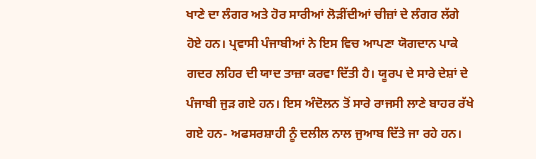ਖਾਣੇ ਦਾ ਲੰਗਰ ਅਤੇ ਹੋਰ ਸਾਰੀਆਂ ਲੋੜੀਂਦੀਆਂ ਚੀਜ਼ਾਂ ਦੇ ਲੰਗਰ ਲੱਗੇ ਹੋਏ ਹਨ। ਪ੍ਰਵਾਸੀ ਪੰਜਾਬੀਆਂ ਨੇ ਇਸ ਵਿਚ ਆਪਣਾ ਯੋਗਦਾਨ ਪਾਕੇ ਗਦਰ ਲਹਿਰ ਦੀ ਯਾਦ ਤਾਜ਼ਾ ਕਰਵਾ ਦਿੱਤੀ ਹੈ। ਯੂਰਪ ਦੇ ਸਾਰੇ ਦੇਸ਼ਾਂ ਦੇ ਪੰਜਾਬੀ ਜੁੜ ਗਏ ਹਨ। ਇਸ ਅੰਦੋਲਨ ਤੋਂ ਸਾਰੇ ਰਾਜਸੀ ਲਾਣੇ ਬਾਹਰ ਰੱਖੇ ਗਏ ਹਨ- ਅਫਸਰਸ਼ਾਹੀ ਨੂੰ ਦਲੀਲ ਨਾਲ ਜੁਆਬ ਦਿੱਤੇ ਜਾ ਰਹੇ ਹਨ।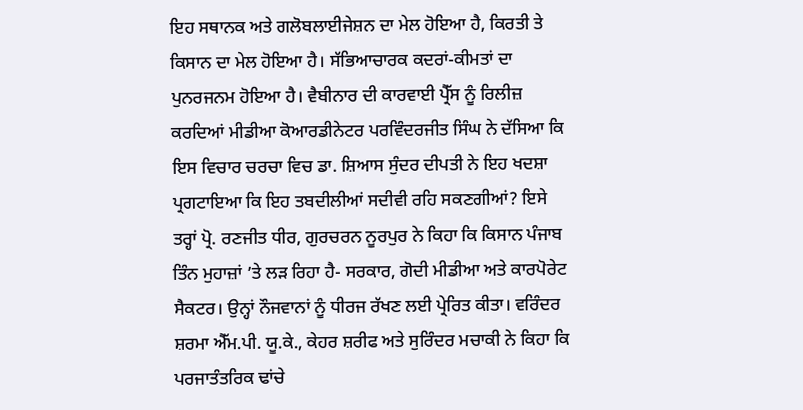ਇਹ ਸਥਾਨਕ ਅਤੇ ਗਲੋਬਲਾਈਜੇਸ਼ਨ ਦਾ ਮੇਲ ਹੋਇਆ ਹੈ, ਕਿਰਤੀ ਤੇ ਕਿਸਾਨ ਦਾ ਮੇਲ ਹੋਇਆ ਹੈ। ਸੱਭਿਆਚਾਰਕ ਕਦਰਾਂ-ਕੀਮਤਾਂ ਦਾ ਪੁਨਰਜਨਮ ਹੋਇਆ ਹੈ। ਵੈਬੀਨਾਰ ਦੀ ਕਾਰਵਾਈ ਪ੍ਰੈੱਸ ਨੂੰ ਰਿਲੀਜ਼ ਕਰਦਿਆਂ ਮੀਡੀਆ ਕੋਆਰਡੀਨੇਟਰ ਪਰਵਿੰਦਰਜੀਤ ਸਿੰਘ ਨੇ ਦੱਸਿਆ ਕਿ ਇਸ ਵਿਚਾਰ ਚਰਚਾ ਵਿਚ ਡਾ. ਸ਼ਿਆਸ ਸੁੰਦਰ ਦੀਪਤੀ ਨੇ ਇਹ ਖਦਸ਼ਾ ਪ੍ਰਗਟਾਇਆ ਕਿ ਇਹ ਤਬਦੀਲੀਆਂ ਸਦੀਵੀ ਰਹਿ ਸਕਣਗੀਆਂ? ਇਸੇ ਤਰ੍ਹਾਂ ਪ੍ਰੋ. ਰਣਜੀਤ ਧੀਰ, ਗੁਰਚਰਨ ਨੂਰਪੁਰ ਨੇ ਕਿਹਾ ਕਿ ਕਿਸਾਨ ਪੰਜਾਬ ਤਿੰਨ ਮੁਹਾਜ਼ਾਂ ’ਤੇ ਲੜ ਰਿਹਾ ਹੈ- ਸਰਕਾਰ, ਗੋਦੀ ਮੀਡੀਆ ਅਤੇ ਕਾਰਪੋਰੇਟ ਸੈਕਟਰ। ਉਨ੍ਹਾਂ ਨੌਜਵਾਨਾਂ ਨੂੰ ਧੀਰਜ ਰੱਖਣ ਲਈ ਪ੍ਰੇਰਿਤ ਕੀਤਾ। ਵਰਿੰਦਰ ਸ਼ਰਮਾ ਐੱਮ.ਪੀ. ਯੂ.ਕੇ., ਕੇਹਰ ਸ਼ਰੀਫ ਅਤੇ ਸੁਰਿੰਦਰ ਮਚਾਕੀ ਨੇ ਕਿਹਾ ਕਿ ਪਰਜਾਤੰਤਰਿਕ ਢਾਂਚੇ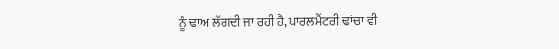ਨੂੰ ਢਾਅ ਲੱਗਦੀ ਜਾ ਰਹੀ ਹੈ, ਪਾਰਲਮੈਂਟਰੀ ਢਾਂਚਾ ਵੀ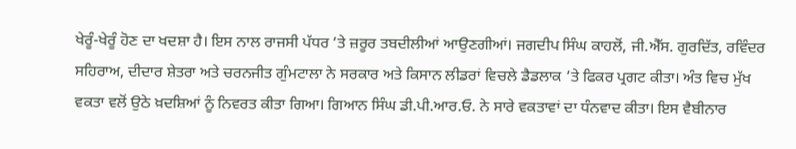ਖੇਰੂੰ-ਖੇਰੂੰ ਹੋਣ ਦਾ ਖਦਸ਼ਾ ਹੈ। ਇਸ ਨਾਲ ਰਾਜਸੀ ਪੱਧਰ ’ਤੇ ਜ਼ਰੂਰ ਤਬਦੀਲੀਆਂ ਆਉਣਗੀਆਂ। ਜਗਦੀਪ ਸਿੰਘ ਕਾਹਲੋਂ, ਜੀ.ਐੱਸ. ਗੁਰਦਿੱਤ, ਰਵਿੰਦਰ ਸਹਿਰਾਅ, ਦੀਦਾਰ ਸ਼ੇਤਰਾ ਅਤੇ ਚਰਨਜੀਤ ਗੁੰਮਟਾਲਾ ਨੇ ਸਰਕਾਰ ਅਤੇ ਕਿਸਾਨ ਲੀਡਰਾਂ ਵਿਚਲੇ ਡੈਡਲਾਕ ’ਤੇ ਫਿਕਰ ਪ੍ਰਗਟ ਕੀਤਾ। ਅੰਤ ਵਿਚ ਮੁੱਖ ਵਕਤਾ ਵਲੋਂ ਉਠੇ ਖ਼ਦਸ਼ਿਆਂ ਨੂੰ ਨਿਵਰਤ ਕੀਤਾ ਗਿਆ। ਗਿਆਨ ਸਿੰਘ ਡੀ.ਪੀ.ਆਰ.ਓ. ਨੇ ਸਾਰੇ ਵਕਤਾਵਾਂ ਦਾ ਧੰਨਵਾਦ ਕੀਤਾ। ਇਸ ਵੈਬੀਨਾਰ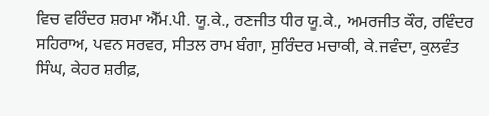ਵਿਚ ਵਰਿੰਦਰ ਸ਼ਰਮਾ ਐੱਮ.ਪੀ. ਯੂ.ਕੇ., ਰਣਜੀਤ ਧੀਰ ਯੂ.ਕੇ., ਅਮਰਜੀਤ ਕੌਰ, ਰਵਿੰਦਰ ਸਹਿਰਾਅ, ਪਵਨ ਸਰਵਰ, ਸੀਤਲ ਰਾਮ ਬੰਗਾ, ਸੁਰਿੰਦਰ ਮਚਾਕੀ, ਕੇ.ਜਵੰਦਾ, ਕੁਲਵੰਤ ਸਿੰਘ, ਕੇਹਰ ਸ਼ਰੀਫ਼,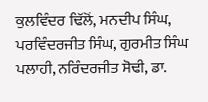ਕੁਲਵਿੰਦਰ ਢਿੱਲੋਂ, ਮਨਦੀਪ ਸਿੰਘ, ਪਰਵਿੰਦਰਜੀਤ ਸਿੰਘ, ਗੁਰਮੀਤ ਸਿੰਘ ਪਲਾਹੀ, ਨਰਿੰਦਰਜੀਤ ਸੋਢੀ, ਡਾ.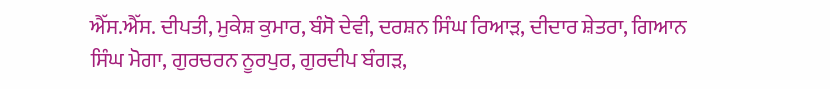ਐੱਸ.ਐੱਸ. ਦੀਪਤੀ, ਮੁਕੇਸ਼ ਕੁਮਾਰ, ਬੰਸੋ ਦੇਵੀ, ਦਰਸ਼ਨ ਸਿੰਘ ਰਿਆੜ, ਦੀਦਾਰ ਸ਼ੇਤਰਾ, ਗਿਆਨ ਸਿੰਘ ਮੋਗਾ, ਗੁਰਚਰਨ ਨੂਰਪੁਰ, ਗੁਰਦੀਪ ਬੰਗੜ,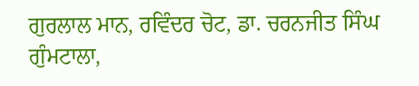ਗੁਰਲਾਲ ਮਾਨ, ਰਵਿੰਦਰ ਚੋਟ, ਡਾ. ਚਰਨਜੀਤ ਸਿੰਘ ਗੁੰਮਟਾਲਾ,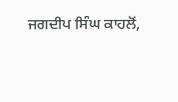ਜਗਦੀਪ ਸਿੰਘ ਕਾਹਲੋਂ,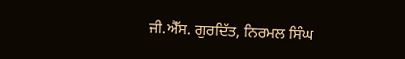ਜੀ.ਐੱਸ. ਗੁਰਦਿੱਤ, ਨਿਰਮਲ ਸਿੰਘ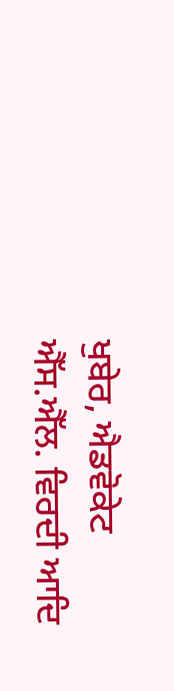ਖੁਬੇਰ, ਐਡਵੋਕੇਟ ਐੱਸ.ਐੱਲ. ਵਿਰਦੀ ਆਦਿ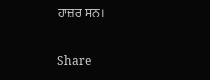ਹਾਜ਼ਰ ਸਨ।

Share